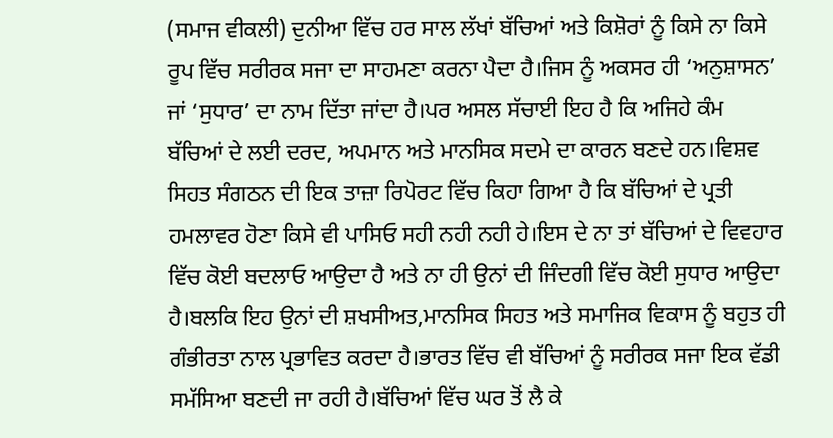(ਸਮਾਜ ਵੀਕਲੀ) ਦੁਨੀਆ ਵਿੱਚ ਹਰ ਸਾਲ ਲੱਖਾਂ ਬੱਚਿਆਂ ਅਤੇ ਕਿਸ਼ੋਰਾਂ ਨੂੰ ਕਿਸੇ ਨਾ ਕਿਸੇ ਰੂਪ ਵਿੱਚ ਸਰੀਰਕ ਸਜਾ ਦਾ ਸਾਹਮਣਾ ਕਰਨਾ ਪੈਦਾ ਹੈ।ਜਿਸ ਨੂੰ ਅਕਸਰ ਹੀ ‘ਅਨੁਸ਼ਾਸਨ’ ਜਾਂ ‘ਸੁਧਾਰ’ ਦਾ ਨਾਮ ਦਿੱਤਾ ਜਾਂਦਾ ਹੈ।ਪਰ ਅਸਲ ਸੱਚਾਈ ਇਹ ਹੈ ਕਿ ਅਜਿਹੇ ਕੰਮ ਬੱਚਿਆਂ ਦੇ ਲਈ ਦਰਦ, ਅਪਮਾਨ ਅਤੇ ਮਾਨਸਿਕ ਸਦਮੇ ਦਾ ਕਾਰਨ ਬਣਦੇ ਹਨ।ਵਿਸ਼ਵ ਸਿਹਤ ਸੰਗਠਨ ਦੀ ਇਕ ਤਾਜ਼ਾ ਰਿਪੋਰਟ ਵਿੱਚ ਕਿਹਾ ਗਿਆ ਹੈ ਕਿ ਬੱਚਿਆਂ ਦੇ ਪ੍ਰਤੀ ਹਮਲਾਵਰ ਹੋਣਾ ਕਿਸੇ ਵੀ ਪਾਸਿਓ ਸਹੀ ਨਹੀ ਨਹੀ ਹੇ।ਇਸ ਦੇ ਨਾ ਤਾਂ ਬੱਚਿਆਂ ਦੇ ਵਿਵਹਾਰ ਵਿੱਚ ਕੋਈ ਬਦਲਾਓ ਆਉਦਾ ਹੈ ਅਤੇ ਨਾ ਹੀ ਉਨਾਂ ਦੀ ਜਿੰਦਗੀ ਵਿੱਚ ਕੋਈ ਸੁਧਾਰ ਆਉਦਾ ਹੈ।ਬਲਕਿ ਇਹ ਉਨਾਂ ਦੀ ਸ਼ਖਸੀਅਤ,ਮਾਨਸਿਕ ਸਿਹਤ ਅਤੇ ਸਮਾਜਿਕ ਵਿਕਾਸ ਨੂੰ ਬਹੁਤ ਹੀ ਗੰਭੀਰਤਾ ਨਾਲ ਪ੍ਰਭਾਵਿਤ ਕਰਦਾ ਹੈ।ਭਾਰਤ ਵਿੱਚ ਵੀ ਬੱਚਿਆਂ ਨੂੰ ਸਰੀਰਕ ਸਜਾ ਇਕ ਵੱਡੀ ਸਮੱਸਿਆ ਬਣਦੀ ਜਾ ਰਹੀ ਹੈ।ਬੱਚਿਆਂ ਵਿੱਚ ਘਰ ਤੋਂ ਲੈ ਕੇ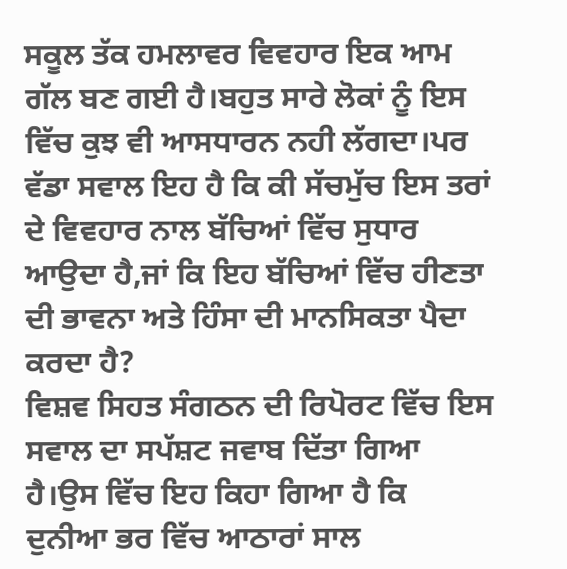ਸਕੂਲ ਤੱਕ ਹਮਲਾਵਰ ਵਿਵਹਾਰ ਇਕ ਆਮ ਗੱਲ ਬਣ ਗਈ ਹੈ।ਬਹੁਤ ਸਾਰੇ ਲੋਕਾਂ ਨੂੰ ਇਸ ਵਿੱਚ ਕੁਝ ਵੀ ਆਸਧਾਰਨ ਨਹੀ ਲੱਗਦਾ।ਪਰ ਵੱਡਾ ਸਵਾਲ ਇਹ ਹੈ ਕਿ ਕੀ ਸੱਚਮੁੱਚ ਇਸ ਤਰਾਂ ਦੇ ਵਿਵਹਾਰ ਨਾਲ ਬੱਚਿਆਂ ਵਿੱਚ ਸੁਧਾਰ ਆਉਦਾ ਹੈ,ਜਾਂ ਕਿ ਇਹ ਬੱਚਿਆਂ ਵਿੱਚ ਹੀਣਤਾ ਦੀ ਭਾਵਨਾ ਅਤੇ ਹਿੰਸਾ ਦੀ ਮਾਨਸਿਕਤਾ ਪੈਦਾ ਕਰਦਾ ਹੈ?
ਵਿਸ਼ਵ ਸਿਹਤ ਸੰਗਠਨ ਦੀ ਰਿਪੋਰਟ ਵਿੱਚ ਇਸ ਸਵਾਲ ਦਾ ਸਪੱਸ਼ਟ ਜਵਾਬ ਦਿੱਤਾ ਗਿਆ ਹੈ।ਉਸ ਵਿੱਚ ਇਹ ਕਿਹਾ ਗਿਆ ਹੈ ਕਿ ਦੁਨੀਆ ਭਰ ਵਿੱਚ ਆਠਾਰਾਂ ਸਾਲ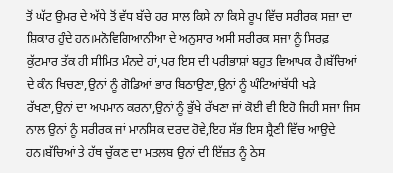ਤੋਂ ਘੱਟ ਉਮਰ ਦੇ ਅੱਧੇ ਤੋਂ ਵੱਧ ਬੱਚੇ ਹਰ ਸਾਲ ਕਿਸੇ ਨਾ ਕਿਸੇ ਰੂਪ ਵਿੱਚ ਸਰੀਰਕ ਸਜ਼ਾ ਦਾ ਸ਼ਿਕਾਰ ਹੁੰਦੇ ਹਨ।ਮਨੋਵਿਗਿਆਨੀਆ ਦੇ ਅਨੁਸਾਰ ਅਸੀ ਸਰੀਰਕ ਸਜਾ ਨੂੰ ਸਿਰਫ਼ ਕੁੱਟਮਾਰ ਤੱਕ ਹੀ ਸੀਮਿਤ ਮੰਨਦੇ ਹਾਂ,ਪਰ ਇਸ ਦੀ ਪਰੀਭਾਸ਼ਾਂ ਬਹੁਤ ਵਿਆਪਕ ਹੈ।ਬੱਚਿਆਂ ਦੇ ਕੰਨ ਖਿਚਣਾ,ਉਨਾਂ ਨੂੰ ਗੋਡਿਆਂ ਭਾਰ ਬਿਠਾਉਣਾ,ਉਨਾਂ ਨੂੰ ਘੰਟਿਆਂਬੱਧੀ ਖੜੇ ਰੱਖਣਾ,ਉਨਾਂ ਦਾ ਅਪਮਾਨ ਕਰਨਾ,ਉਨਾਂ ਨੂੰ ਭੁੱਖੇ ਰੱਖਣਾ ਜਾਂ ਕੋਈ ਵੀ ਇਹੋ ਜਿਹੀ ਸਜਾ ਜਿਸ ਨਾਲ ਉਨਾਂ ਨੂੰ ਸਰੀਰਕ ਜਾਂ ਮਾਨਸਿਕ ਦਰਦ ਹੋਵੇ,ਇਹ ਸੱਭ ਇਸ ਸ਼੍ਰੈਣੀ ਵਿੱਚ ਆਉਦੇ ਹਨ।ਬੱਚਿਆਂ ਤੇ ਹੱਥ ਚੁੱਕਣ ਦਾ ਮਤਲਬ ਉਨਾਂ ਦੀ ਇੱਜ਼ਤ ਨੂੰ ਠੇਸ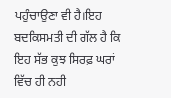ਪਹੁੰਚਾਉਣਾ ਵੀ ਹੈ।ਇਹ ਬਦਕਿਸਮਤੀ ਦੀ ਗੱਲ ਹੈ ਕਿ ਇਹ ਸੱਭ ਕੁਝ ਸਿਰਫ਼ ਘਰਾਂ ਵਿੱਚ ਹੀ ਨਹੀ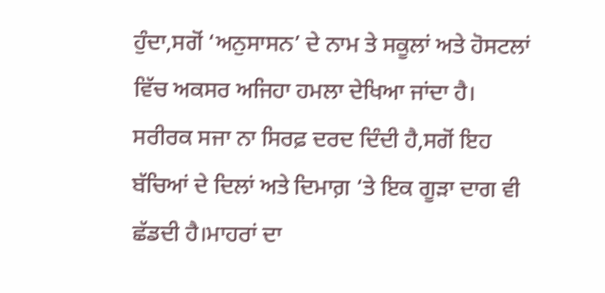ਹੁੰਦਾ,ਸਗੋਂ ‘ਅਨੁਸਾਸਨ’ ਦੇ ਨਾਮ ਤੇ ਸਕੂਲਾਂ ਅਤੇ ਹੋਸਟਲਾਂ ਵਿੱਚ ਅਕਸਰ ਅਜਿਹਾ ਹਮਲਾ ਦੇਖਿਆ ਜਾਂਦਾ ਹੈ।
ਸਰੀਰਕ ਸਜਾ ਨਾ ਸਿਰਫ਼ ਦਰਦ ਦਿੰਦੀ ਹੈ,ਸਗੋਂ ਇਹ ਬੱਚਿਆਂ ਦੇ ਦਿਲਾਂ ਅਤੇ ਦਿਮਾਗ਼ ‘ਤੇ ਇਕ ਗੂੜਾ ਦਾਗ ਵੀ ਛੱਡਦੀ ਹੈ।ਮਾਹਰਾਂ ਦਾ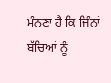ਮੰਨਣਾ ਹੈ ਕਿ ਜਿੰਨਾਂ ਬੱਚਿਆਂ ਨੂੰ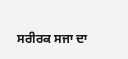ਸਰੀਰਕ ਸਜਾ ਦਾ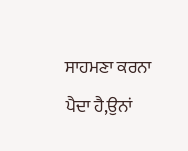ਸਾਹਮਣਾ ਕਰਨਾ ਪੈਦਾ ਹੈ,ਉਨਾਂ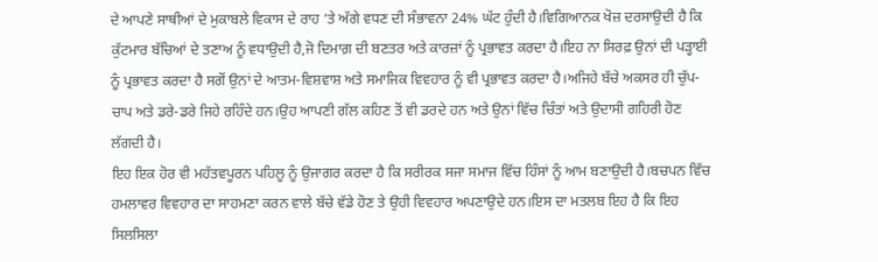ਦੇ ਆਪਣੇ ਸਾਥੀਆਂ ਦੇ ਮੁਕਾਬਲੇ ਵਿਕਾਸ ਦੇ ਰਾਹ ‘ਤੇ ਅੱਗੇ ਵਧਣ ਦੀ ਸੰਭਾਵਨਾ 24% ਘੱਟ ਹੁੰਦੀ ਹੈ।ਵਿਗਿਆਨਕ ਖੋਜ਼ ਦਰਸਾਉਦੀ ਹੈ ਕਿ ਕੁੱਟਮਾਰ ਬੱਚਿਆਂ ਦੇ ਤਣਾਅ ਨੂੰ ਵਧਾਉਦੀ ਹੈ,ਜੋ ਦਿਮਾਗ਼ ਦੀ ਬਣਤਰ ਅਤੇ ਕਾਰਜ਼ਾਂ ਨੂੰ ਪ੍ਰਭਾਵਤ ਕਰਦਾ ਹੈ।ਇਹ ਨਾ ਸਿਰਫ਼ ਉਨਾਂ ਦੀ ਪੜ੍ਹਾਈ ਨੂੰ ਪ੍ਰਭਾਵਤ ਕਰਦਾ ਹੈ ਸਗੋਂ ਉਨਾਂ ਦੇ ਆਤਮ-ਵਿਸ਼ਵਾਸ਼ ਅਤੇ ਸਮਾਜਿਕ ਵਿਵਹਾਰ ਨੂੰ ਵੀ ਪ੍ਰਭਾਵਤ ਕਰਦਾ ਹੈ।ਅਜਿਹੇ ਬੱਚੇ ਅਕਸਰ ਹੀ ਚੁੱਪ-ਚਾਪ ਅਤੇ ਡਰੇ-ਡਰੇ ਜਿਹੇ ਰਹਿੰਦੇ ਹਨ।ਉਹ ਆਪਣੀ ਗੱਲ ਕਹਿਣ ਤੋਂ ਵੀ ਡਰਦੇ ਹਨ ਅਤੇ ਉਨਾਂ ਵਿੱਚ ਚਿੰਤਾਂ ਅਤੇ ਉਦਾਸੀ ਗਹਿਰੀ ਹੋਣ ਲੱਗਦੀ ਹੈ।
ਇਹ ਇਕ ਹੋਰ ਵੀ ਮਹੱਤਵਪੂਰਨ ਪਹਿਲੂ ਨੂੰ ਉਜਾਗਰ ਕਰਦਾ ਹੈ ਕਿ ਸਰੀਰਕ ਸਜਾ ਸਮਾਜ ਵਿੱਚ ਹਿੰਸਾਂ ਨੂੰ ਆਮ ਬਣਾਉਦੀ ਹੈ।ਬਚਪਨ ਵਿੱਚ ਹਮਲਾਵਰ ਵਿਵਹਾਰ ਦਾ ਸਾਹਮਣਾ ਕਰਨ ਵਾਲੇ ਬੱਚੇ ਵੱਡੇ ਹੋਣ ਤੇ ਉਹੀ ਵਿਵਹਾਰ ਅਪਣਾਉਦੇ ਹਨ।ਇਸ ਦਾ ਮਤਲਬ ਇਹ ਹੈ ਕਿ ਇਹ ਸਿਲਸਿਲਾ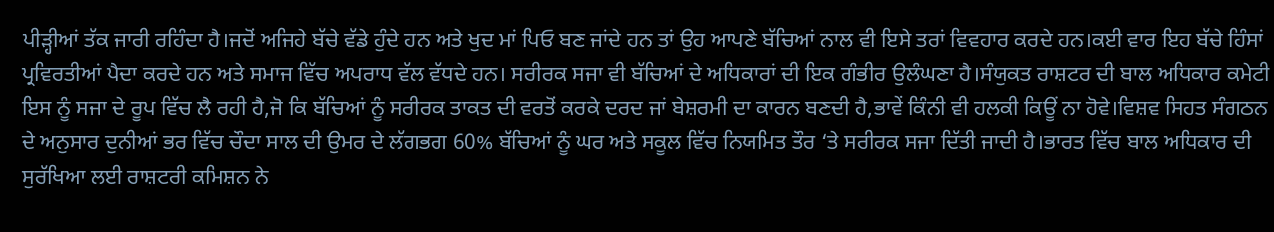ਪੀੜ੍ਹੀਆਂ ਤੱਕ ਜਾਰੀ ਰਹਿੰਦਾ ਹੈ।ਜਦੋਂ ਅਜਿਹੇ ਬੱਚੇ ਵੱਡੇ ਹੁੰਦੇ ਹਨ ਅਤੇ ਖੁਦ ਮਾਂ ਪਿਓ ਬਣ ਜਾਂਦੇ ਹਨ ਤਾਂ ਉਹ ਆਪਣੇ ਬੱਚਿਆਂ ਨਾਲ ਵੀ ਇਸੇ ਤਰਾਂ ਵਿਵਹਾਰ ਕਰਦੇ ਹਨ।ਕਈ ਵਾਰ ਇਹ ਬੱਚੇ ਹਿੰਸਾਂ ਪ੍ਰਵਿਰਤੀਆਂ ਪੈਦਾ ਕਰਦੇ ਹਨ ਅਤੇ ਸਮਾਜ ਵਿੱਚ ਅਪਰਾਧ ਵੱਲ ਵੱਧਦੇ ਹਨ। ਸਰੀਰਕ ਸਜਾ ਵੀ ਬੱਚਿਆਂ ਦੇ ਅਧਿਕਾਰਾਂ ਦੀ ਇਕ ਗੰਭੀਰ ਉਲੰਘਣਾ ਹੈ।ਸੰਯੁਕਤ ਰਾਸ਼ਟਰ ਦੀ ਬਾਲ ਅਧਿਕਾਰ ਕਮੇਟੀ ਇਸ ਨੂੰ ਸਜਾ ਦੇ ਰੂਪ ਵਿੱਚ ਲੈ ਰਹੀ ਹੈ,ਜੋ ਕਿ ਬੱਚਿਆਂ ਨੂੰ ਸਰੀਰਕ ਤਾਕਤ ਦੀ ਵਰਤੋਂ ਕਰਕੇ ਦਰਦ ਜਾਂ ਬੇਸ਼ਰਮੀ ਦਾ ਕਾਰਨ ਬਣਦੀ ਹੈ,ਭਾਵੇਂ ਕਿੰਨੀ ਵੀ ਹਲਕੀ ਕਿਊਂ ਨਾ ਹੋਵੇ।ਵਿਸ਼ਵ ਸਿਹਤ ਸੰਗਠਨ ਦੇ ਅਨੁਸਾਰ ਦੁਨੀਆਂ ਭਰ ਵਿੱਚ ਚੌਦਾ ਸਾਲ ਦੀ ਉਮਰ ਦੇ ਲੱਗਭਗ 60% ਬੱਚਿਆਂ ਨੂੰ ਘਰ ਅਤੇ ਸਕੂਲ ਵਿੱਚ ਨਿਯਮਿਤ ਤੌਰ ‘ਤੇ ਸਰੀਰਕ ਸਜਾ ਦਿੱਤੀ ਜਾਦੀ ਹੈ।ਭਾਰਤ ਵਿੱਚ ਬਾਲ ਅਧਿਕਾਰ ਦੀ ਸੁਰੱਖਿਆ ਲਈ ਰਾਸ਼ਟਰੀ ਕਮਿਸ਼ਨ ਨੇ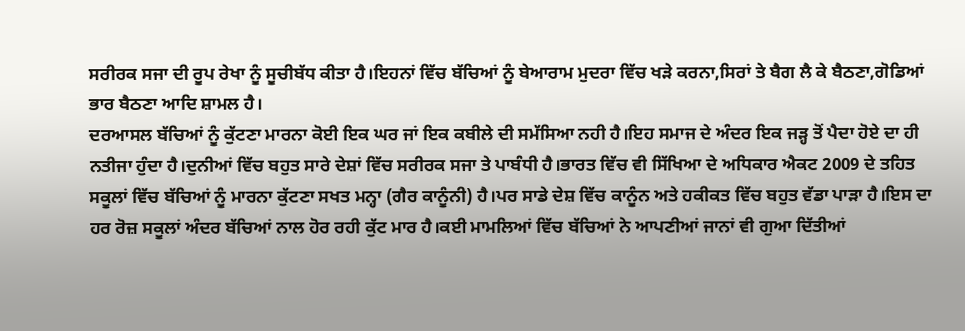ਸਰੀਰਕ ਸਜਾ ਦੀ ਰੂਪ ਰੇਖਾ ਨੂੰ ਸੂਚੀਬੱਧ ਕੀਤਾ ਹੈ।ਇਹਨਾਂ ਵਿੱਚ ਬੱਚਿਆਂ ਨੂੰ ਬੇਆਰਾਮ ਮੁਦਰਾ ਵਿੱਚ ਖੜੇ ਕਰਨਾ,ਸਿਰਾਂ ਤੇ ਬੈਗ ਲੈ ਕੇ ਬੈਠਣਾ,ਗੋਡਿਆਂ ਭਾਰ ਬੈਠਣਾ ਆਦਿ ਸ਼ਾਮਲ ਹੈ।
ਦਰਆਸਲ ਬੱਚਿਆਂ ਨੂੰ ਕੁੱਟਣਾ ਮਾਰਨਾ ਕੋਈ ਇਕ ਘਰ ਜਾਂ ਇਕ ਕਬੀਲੇ ਦੀ ਸਮੱਸਿਆ ਨਹੀ ਹੈ।ਇਹ ਸਮਾਜ ਦੇ ਅੰਦਰ ਇਕ ਜੜ੍ਹ ਤੋਂ ਪੈਦਾ ਹੋਏ ਦਾ ਹੀ ਨਤੀਜਾ ਹੁੰਦਾ ਹੈ।ਦੁਨੀਆਂ ਵਿੱਚ ਬਹੁਤ ਸਾਰੇ ਦੇਸ਼ਾਂ ਵਿੱਚ ਸਰੀਰਕ ਸਜਾ ਤੇ ਪਾਬੰਧੀ ਹੈ।ਭਾਰਤ ਵਿੱਚ ਵੀ ਸਿੱਖਿਆ ਦੇ ਅਧਿਕਾਰ ਐਕਟ 2009 ਦੇ ਤਹਿਤ ਸਕੂਲਾਂ ਵਿੱਚ ਬੱਚਿਆਂ ਨੂੰ ਮਾਰਨਾ ਕੁੱਟਣਾ ਸਖਤ ਮਨ੍ਹਾ (ਗੈਰ ਕਾਨੂੰਨੀ) ਹੈ।ਪਰ ਸਾਡੇ ਦੇਸ਼ ਵਿੱਚ ਕਾਨੂੰਨ ਅਤੇ ਹਕੀਕਤ ਵਿੱਚ ਬਹੁਤ ਵੱਡਾ ਪਾੜਾ ਹੈ।ਇਸ ਦਾ ਹਰ ਰੋਜ਼ ਸਕੂਲਾਂ ਅੰਦਰ ਬੱਚਿਆਂ ਨਾਲ ਹੋਰ ਰਹੀ ਕੁੱਟ ਮਾਰ ਹੈ।ਕਈ ਮਾਮਲਿਆਂ ਵਿੱਚ ਬੱਚਿਆਂ ਨੇ ਆਪਣੀਆਂ ਜਾਨਾਂ ਵੀ ਗੁਆ ਦਿੱਤੀਆਂ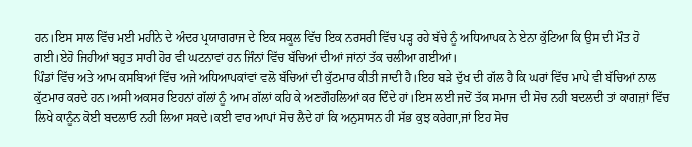ਹਨ।ਇਸ ਸਾਲ ਵਿੱਚ ਮਈ ਮਹੀਨੇ ਦੇ ਅੰਦਰ ਪ੍ਰਯਾਗਰਾਜ ਦੇ ਇਕ ਸਕੂਲ ਵਿੱਚ ਇਕ ਨਰਸਰੀ ਵਿੱਚ ਪੜ੍ਹ ਰਹੇ ਬੱਚੇ ਨੂੰ ਅਧਿਆਪਕ ਨੇ ਏਨਾ ਕੁੱਟਿਆ ਕਿ ਉਸ ਦੀ ਮੌਤ ਹੋ ਗਈ।ਏਹੋ ਜਿਹੀਆਂ ਬਹੁਤ ਸਾਰੀ ਹੋਰ ਵੀ ਘਟਨਾਵਾਂ ਹਨ ਜਿੰਨਾਂ ਵਿੱਚ ਬੱਚਿਆਂ ਦੀਆਂ ਜਾਂਨਾਂ ਤੱਕ ਚਲੀਆ ਗਈਆਂ।
ਪਿੰਡਾਂ ਵਿੱਚ ਅਤੇ ਆਮ ਕਸਬਿਆਂ ਵਿੱਚ ਅਜੇ ਅਧਿਆਪਕਾਂਵਾਂ ਵਲੋ ਬੱਚਿਆਂ ਦੀ ਕੁੱਟਮਾਰ ਕੀਤੀ ਜਾਦੀ ਹੈ।ਇਹ ਬੜੇ ਦੁੱਖ ਦੀ ਗੱਲ ਹੈ ਕਿ ਘਰਾਂ ਵਿੱਚ ਮਾਪੇ ਵੀ ਬੱਚਿਆਂ ਨਾਲ ਕੁੱਟਮਾਰ ਕਰਦੇ ਹਨ।ਅਸੀ ਅਕਸਰ ਇਹਨਾਂ ਗੱਲਾਂ ਨੂੰ ਆਮ ਗੱਲਾਂ ਕਹਿ ਕੇ ਅਣਗੌਹਲਿਆਂ ਕਰ ਦਿੰਦੇ ਹਾਂ।ਇਸ ਲਈ ਜਦੋਂ ਤੱਕ ਸਮਾਜ ਦੀ ਸੋਚ ਨਹੀ ਬਦਲਦੀ ਤਾਂ ਕਾਗਜ਼ਾਂ ਵਿੱਚ ਲਿਖੇ ਕਾਨੂੰਨ ਕੋਈ ਬਦਲਾਓ ਨਹੀ ਲਿਆ ਸਕਦੇ।ਕਈ ਵਾਰ ਆਪਾਂ ਸੋਚ ਲੈਦੇ ਹਾਂ ਕਿ ਅਨੁਸਾਸਨ ਹੀ ਸੱਭ ਕੁਝ ਕਰੇਗਾ,ਜਾਂ ਇਹ ਸੋਚ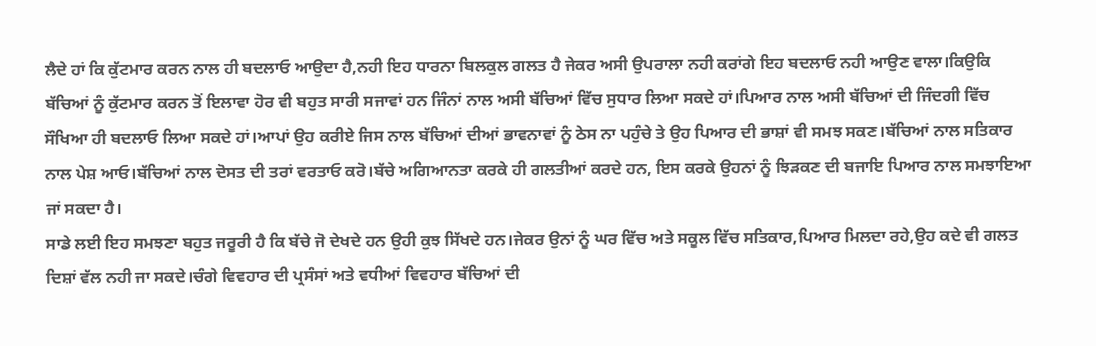ਲੈਦੇ ਹਾਂ ਕਿ ਕੁੱਟਮਾਰ ਕਰਨ ਨਾਲ ਹੀ ਬਦਲਾਓ ਆਉਦਾ ਹੈ,ਨਹੀ ਇਹ ਧਾਰਨਾ ਬਿਲਕੁਲ ਗਲਤ ਹੈ ਜੇਕਰ ਅਸੀ ਉਪਰਾਲਾ ਨਹੀ ਕਰਾਂਗੇ ਇਹ ਬਦਲਾਓ ਨਹੀ ਆਉਣ ਵਾਲਾ।ਕਿਉਕਿ ਬੱਚਿਆਂ ਨੂੰ ਕੁੱਟਮਾਰ ਕਰਨ ਤੋਂ ਇਲਾਵਾ ਹੋਰ ਵੀ ਬਹੁਤ ਸਾਰੀ ਸਜਾਵਾਂ ਹਨ ਜਿੰਨਾਂ ਨਾਲ ਅਸੀ ਬੱਚਿਆਂ ਵਿੱਚ ਸੁਧਾਰ ਲਿਆ ਸਕਦੇ ਹਾਂ।ਪਿਆਰ ਨਾਲ ਅਸੀ ਬੱਚਿਆਂ ਦੀ ਜਿੰਦਗੀ ਵਿੱਚ ਸੌਖਿਆ ਹੀ ਬਦਲਾਓ ਲਿਆ ਸਕਦੇ ਹਾਂ।ਆਪਾਂ ਉਹ ਕਰੀਏ ਜਿਸ ਨਾਲ ਬੱਚਿਆਂ ਦੀਆਂ ਭਾਵਨਾਵਾਂ ਨੂੰ ਠੇਸ ਨਾ ਪਹੁੰਚੇ ਤੇ ਉਹ ਪਿਆਰ ਦੀ ਭਾਸ਼ਾਂ ਵੀ ਸਮਝ ਸਕਣ।ਬੱਚਿਆਂ ਨਾਲ ਸਤਿਕਾਰ ਨਾਲ ਪੇਸ਼ ਆਓ।ਬੱਚਿਆਂ ਨਾਲ ਦੋਸਤ ਦੀ ਤਰਾਂ ਵਰਤਾਓ ਕਰੋ।ਬੱਚੇ ਅਗਿਆਨਤਾ ਕਰਕੇ ਹੀ ਗਲਤੀਆਂ ਕਰਦੇ ਹਨ, ਇਸ ਕਰਕੇ ਉਹਨਾਂ ਨੂੰ ਝਿੜਕਣ ਦੀ ਬਜਾਇ ਪਿਆਰ ਨਾਲ ਸਮਝਾਇਆ ਜਾਂ ਸਕਦਾ ਹੈ।
ਸਾਡੇ ਲਈ ਇਹ ਸਮਝਣਾ ਬਹੁਤ ਜਰੂਰੀ ਹੈ ਕਿ ਬੱਚੇ ਜੋ ਦੇਖਦੇ ਹਨ ਉਹੀ ਕੁਝ ਸਿੱਖਦੇ ਹਨ।ਜੇਕਰ ਉਨਾਂ ਨੂੰ ਘਰ ਵਿੱਚ ਅਤੇ ਸਕੂਲ ਵਿੱਚ ਸਤਿਕਾਰ,ਪਿਆਰ ਮਿਲਦਾ ਰਹੇ,ਉਹ ਕਦੇ ਵੀ ਗਲਤ ਦਿਸ਼ਾਂ ਵੱਲ ਨਹੀ ਜਾ ਸਕਦੇ।ਚੰਗੇ ਵਿਵਹਾਰ ਦੀ ਪ੍ਰਸੰਸਾਂ ਅਤੇ ਵਧੀਆਂ ਵਿਵਹਾਰ ਬੱਚਿਆਂ ਦੀ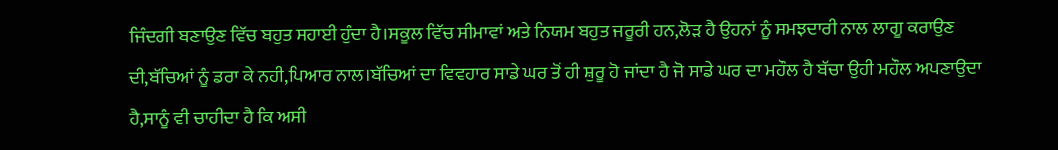ਜਿੰਦਗੀ ਬਣਾਉਣ ਵਿੱਚ ਬਹੁਤ ਸਹਾਈ ਹੁੰਦਾ ਹੈ।ਸਕੂਲ ਵਿੱਚ ਸੀਮਾਵਾਂ ਅਤੇ ਨਿਯਮ ਬਹੁਤ ਜਰੂਰੀ ਹਨ,ਲੋੜ ਹੈ ਉਹਨਾਂ ਨੂੰ ਸਮਝਦਾਰੀ ਨਾਲ ਲਾਗੂ ਕਰਾਉਣ ਦੀ,ਬੱਚਿਆਂ ਨੂੰ ਡਰਾ ਕੇ ਨਹੀ,ਪਿਆਰ ਨਾਲ।ਬੱਚਿਆਂ ਦਾ ਵਿਵਹਾਰ ਸਾਡੇ ਘਰ ਤੋਂ ਹੀ ਸ਼ੁਰੂ ਹੋ ਜਾਂਦਾ ਹੈ ਜੋ ਸਾਡੇ ਘਰ ਦਾ ਮਹੌਲ ਹੈ ਬੱਚਾ ਉਹੀ ਮਹੌਲ ਅਪਣਾਉਦਾ ਹੈ,ਸਾਨੂੰ ਵੀ ਚਾਹੀਦਾ ਹੈ ਕਿ ਅਸੀ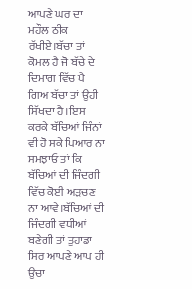ਆਪਣੇ ਘਰ ਦਾ ਮਹੌਲ ਠੀਕ ਰੱਖੀਏ।ਬੱਚਾ ਤਾਂ ਕੋਮਲ ਹੈ ਜੋ ਬੱਚੇ ਦੇ ਦਿਮਾਗ ਵਿੱਚ ਪੈ ਗਿਅ ਬੱਚਾ ਤਾਂ ਉਹੀ ਸਿੱਖਦਾ ਹੈ।ਇਸ ਕਰਕੇ ਬੱਚਿਆਂ ਜਿੰਨਾਂ ਵੀ ਹੋ ਸਕੇ ਪਿਆਰ ਨਾ ਸਮਝਾਓ ਤਾਂ ਕਿ ਬੱਚਿਆਂ ਦੀ ਜਿੰਦਗੀ ਵਿੱਚ ਕੋਈ ਅੜਚਣ ਨਾ ਆਵੇ।ਬੱਚਿਆਂ ਦੀ ਜਿੰਦਗੀ ਵਧੀਆਂ ਬਣੇਗੀ ਤਾਂ ਤੁਹਾਡਾ ਸਿਰ ਆਪਣੇ ਆਪ ਹੀ ਉਚਾ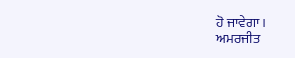ਹੋ ਜਾਵੇਗਾ।
ਅਮਰਜੀਤ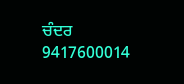ਚੰਦਰ 9417600014